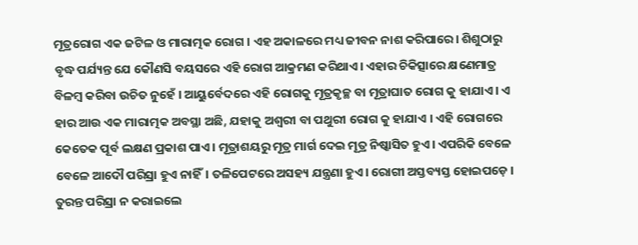ମୂତ୍ରରୋଗ ଏକ ଜଟିଳ ଓ ମାରାତ୍ମକ ରୋଗ । ଏହ ଅକାଳରେ ମଧ୍ୟ ଜୀବନ ନାଶ କରିପାରେ। ଶିଶୁଠାରୁ ବୃଦ୍ଧ ପର୍ଯ୍ୟନ୍ତ ଯେ କୌଣସି ବୟସରେ ଏହି ରୋଗ ଆକ୍ରମଣ କରିଥାଏ। ଏହାର ଚିକିତ୍ସାରେ କ୍ଷଣେମାତ୍ର ବିଳମ୍ବ କରିବା ଉଚିତ ନୁହେଁ । ଆୟୁର୍ବେଦରେ ଏହି ରୋଗକୁ ମୂତ୍ରକୃଚ୍ଛ ବା ମୂତ୍ରାଘାତ ରୋଗ କୁ ହାଯାଏ । ଏ ହାର ଆଉ ଏକ ମାରାତ୍ମକ ଅବସ୍ଥା ଅଛି, ଯହାକୁ ଅଶ୍ଵରୀ ବା ପଥୁରୀ ରୋଗ କୁ ହାଯାଏ । ଏହି ରୋଗରେ କେତେକ ପୂର୍ବ ଲକ୍ଷଣ ପ୍ରକାଶ ପାଏ। ମୂତ୍ରାଶୟରୁ ମୂତ୍ର ମାର୍ଗ ଦେଇ ମୂତ୍ର ନିଷ୍କାସିତ ହୁଏ। ଏପରିକି ବେଳେ ବେଳେ ଆଦୌ ପରିସ୍ରା ହୁଏ ନାହିଁ। ତଳିପେଟରେ ଅସହ୍ୟ ଯନ୍ତ୍ରଣା ହୁଏ। ରୋଗୀ ଅସ୍ତବ୍ୟସ୍ତ ହୋଇପଡ଼େ । ତୁରନ୍ତ ପରିସ୍ରା ନ କରାଇଲେ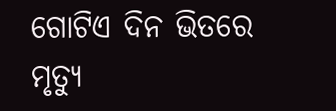ଗୋଟିଏ ଦିନ ଭିତରେ ମୃତ୍ୟୁ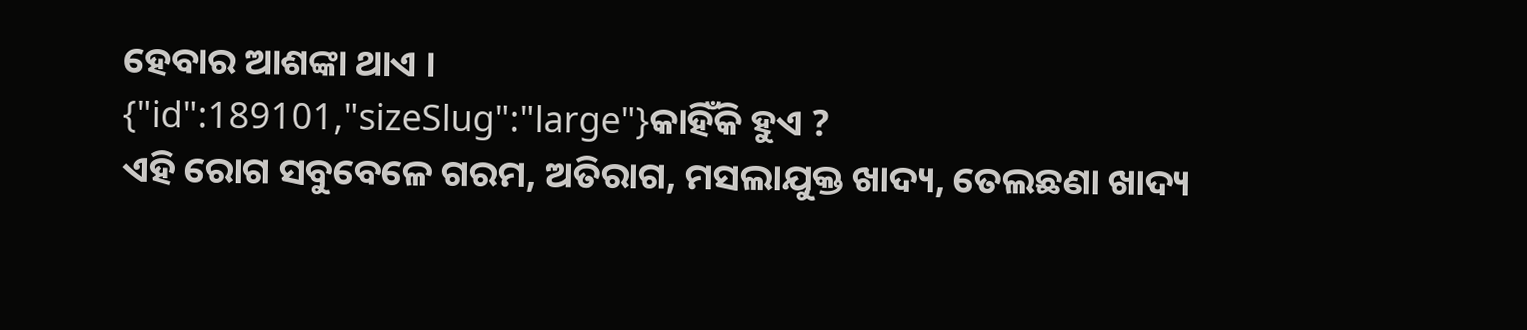ହେବାର ଆଶଙ୍କା ଥାଏ ।
{"id":189101,"sizeSlug":"large"}କାହିଁକି ହୁଏ ?
ଏହି ରୋଗ ସବୁବେଳେ ଗରମ, ଅତିରାଗ, ମସଲାଯୁକ୍ତ ଖାଦ୍ୟ, ତେଲଛଣା ଖାଦ୍ୟ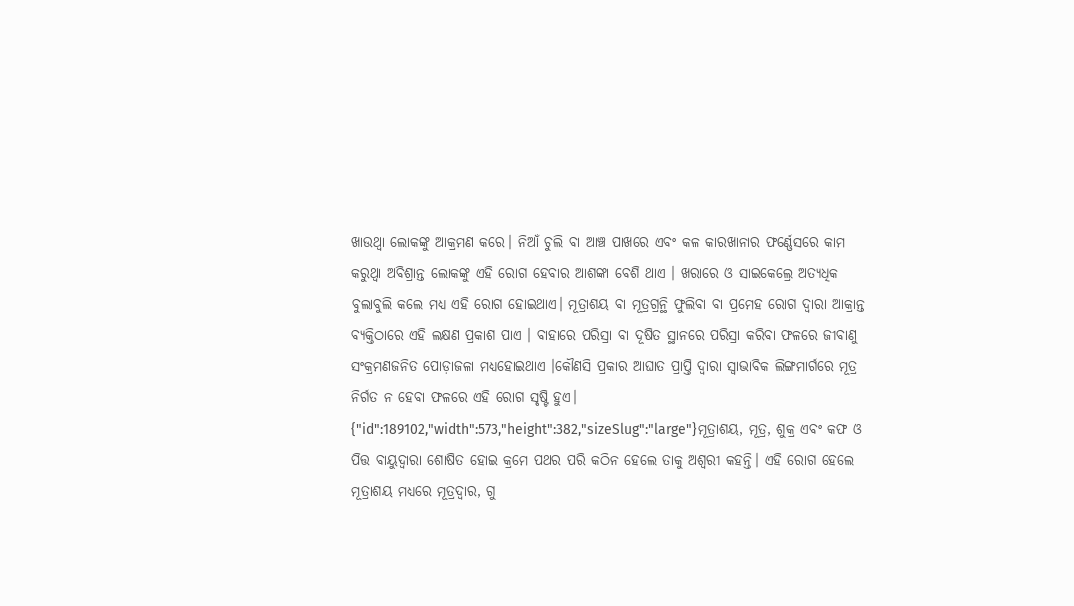ଖାଉଥ୍ବା ଲୋକଙ୍କୁ ଆକ୍ରମଣ କରେ। ନିଆଁ ଚୁଲି ବା ଆଞ୍ଚ ପାଖରେ ଏବଂ କଳ କାରଖାନାର ଫର୍ଣ୍ଣେସରେ କାମ କରୁଥ୍ବା ଅବିଶ୍ରାନ୍ତ ଲୋକଙ୍କୁ ଏହି ରୋଗ ହେବାର ଆଶଙ୍କା ବେଶି ଥାଏ । ଖରାରେ ଓ ସାଇକେଲ୍ରେ ଅତ୍ୟଧିକ ବୁଲାବୁଲି କଲେ ମଧ୍ୟ ଏହି ରୋଗ ହୋଇଥାଏ। ମୂତ୍ରାଶୟ ବା ମୂତ୍ରଗ୍ରନ୍ଥି ଫୁଲିବା ବା ପ୍ରମେହ ରୋଗ ଦ୍ଵାରା ଆକ୍ରାନ୍ତ ବ୍ୟକ୍ତିଠାରେ ଏହି ଲକ୍ଷଣ ପ୍ରକାଶ ପାଏ । ବାହାରେ ପରିସ୍ରା ବା ଦୂଷିତ ସ୍ଥାନରେ ପରିସ୍ରା କରିବା ଫଳରେ ଜୀବାଣୁ ସଂକ୍ରମଣଜନିତ ପୋଡ଼ାଜଳା ମଧ୍ୟହୋଇଥାଏ ।କୌଣସି ପ୍ରକାର ଆଘାତ ପ୍ରାପ୍ତି ଦ୍ଵାରା ସ୍ବାଭାବିକ ଲିଙ୍ଗମାର୍ଗରେ ମୂତ୍ର ନିର୍ଗତ ନ ହେବା ଫଳରେ ଏହି ରୋଗ ସୃଷ୍ଟି ହୁଏ।
{"id":189102,"width":573,"height":382,"sizeSlug":"large"}ମୂତ୍ରାଶୟ, ମୂତ୍ର, ଶୁକ୍ର ଏବଂ କଫ ଓ ପିତ୍ତ ବାୟୁଦ୍ଵାରା ଶୋଷିତ ହୋଇ କ୍ରମେ ପଥର ପରି କଠିନ ହେଲେ ତାକୁ ଅଶ୍ଵରୀ କହନ୍ତି। ଏହି ରୋଗ ହେଲେ ମୂତ୍ରାଶୟ ମଧ୍ୟରେ ମୂତ୍ରଦ୍ଵାର, ଗୁ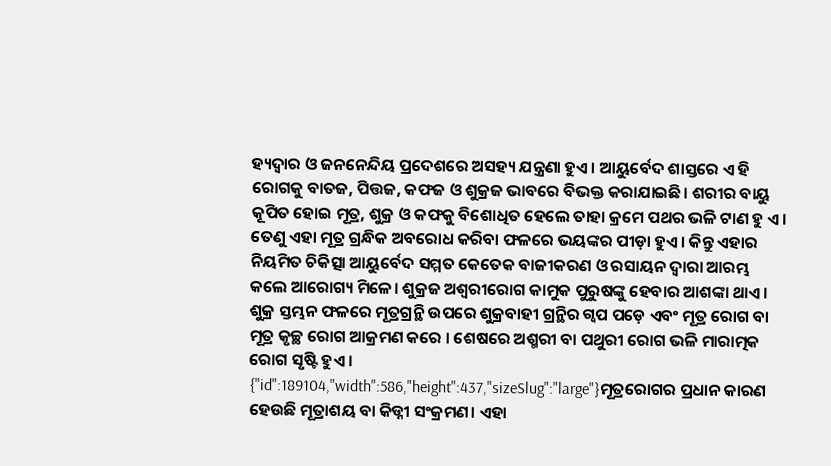ହ୍ୟଦ୍ଵାର ଓ ଜନନେନ୍ଦିୟ ପ୍ରଦେଶରେ ଅସହ୍ୟ ଯନ୍ତ୍ରଣା ହୁଏ । ଆୟୁର୍ବେଦ ଶାସ୍ତରେ ଏ ହି ରୋଗକୁ ବାତଜ, ପିତ୍ତଜ, କଫଜ ଓ ଶୁକ୍ରଜ ଭାବରେ ବିଭକ୍ତ କରାଯାଇଛି। ଶରୀର ବାୟୁ କୂପିତ ହୋଇ ମୂତ୍ର, ଶୁକ୍ର ଓ କଫକୁ ବିଶୋଧିତ ହେଲେ ତାହା କ୍ରମେ ପଥର ଭଳି ଟାଣ ହୁ ଏ। ତେଣୁ ଏହା ମୂତ୍ର ଗ୍ରନ୍ଧିକ ଅବରୋଧ କରିବା ଫଳରେ ଭୟଙ୍କର ପୀଡ଼ା ହୁଏ। କିନ୍ତୁ ଏହାର ନିୟମିତ ଚିକିତ୍ସା ଆୟୁର୍ବେଦ ସମ୍ମତ କେତେକ ବାଜୀକରଣ ଓ ରସାୟନ ଦ୍ଵାରା ଆରମ୍ଭ କଲେ ଆରୋଗ୍ୟ ମିଳେ। ଶୁକ୍ରଜ ଅଶ୍ଵରୀରୋଗ କାମୁକ ପୁରୁଷଙ୍କୁ ହେବାର ଆଶଙ୍କା ଥାଏ। ଶୁକ୍ର ସ୍ତମ୍ଭନ ଫଳରେ ମୂତ୍ରଗ୍ରନ୍ଥି ଉପରେ ଶୁକ୍ରବାହୀ ଗ୍ରନ୍ଥିର ଗ୍ଵପ ପଡ଼େ ଏବଂ ମୂତ୍ର ରୋଗ ବା ମୂତ୍ର କୃଚ୍ଛ ରୋଗ ଆକ୍ରମଣ କରେ । ଶେଷରେ ଅଶ୍ମରୀ ବା ପଥୁରୀ ରୋଗ ଭଳି ମାରାତ୍ମକ ରୋଗ ସୃଷ୍ଟି ହୁଏ ।
{"id":189104,"width":586,"height":437,"sizeSlug":"large"}ମୂତ୍ରରୋଗର ପ୍ରଧାନ କାରଣ ହେଉଛି ମୂତ୍ରାଶୟ ବା କିଡ୍ନୀ ସଂକ୍ରମଣ। ଏହା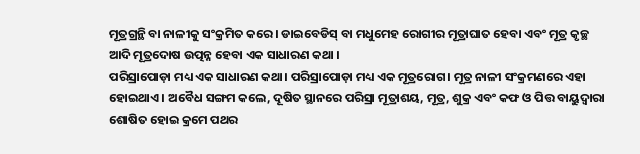ମୂତ୍ରଗ୍ରନ୍ଥି ବା ନାଳୀକୁ ସଂକ୍ରମିତ କରେ । ଡାଇବେଡିସ୍ ବା ମଧୁମେହ ରୋଗୀର ମୂତ୍ରାଘାତ ହେବା ଏବଂ ମୂତ୍ର କୃଚ୍ଛ ଆଦି ମୂତ୍ରଦୋଷ ଉତ୍ପନ୍ନ ହେବା ଏକ ସାଧାରଣ କଥା ।
ପରିସ୍ରାପୋଡ଼ା ମଧ୍ୟ ଏକ ସାଧାରଣ କଥା। ପରିସ୍ରାପୋଡ଼ା ମଧ୍ୟ ଏକ ମୂତ୍ରରୋଗ। ମୂତ୍ର ନାଳୀ ସଂକ୍ରମଣରେ ଏହା ହୋଇଥାଏ । ଅବୈଧ ସଙ୍ଗମ କଲେ, ଦୂଷିତ ସ୍ଥାନରେ ପରିସ୍ରା ମୂତ୍ରାଶୟ, ମୂତ୍ର, ଶୁକ୍ର ଏବଂ କଫ ଓ ପିତ୍ତ ବାୟୁଦ୍ଵାରା ଶୋଷିତ ହୋଇ କ୍ରମେ ପଥର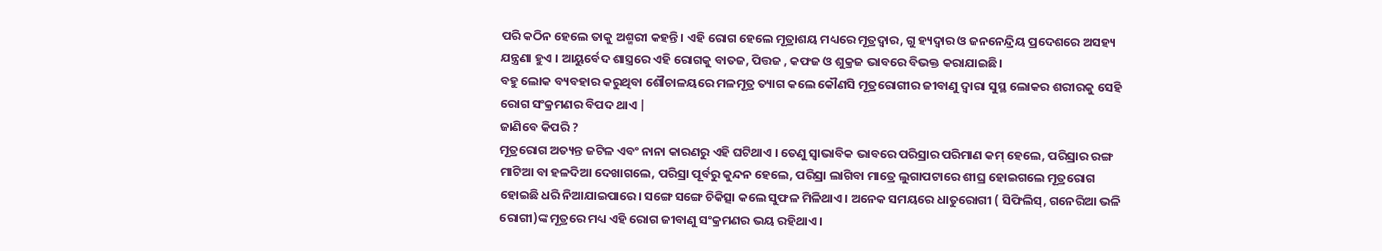ପରି କଠିନ ହେଲେ ତାକୁ ଅଶ୍ମରୀ କହନ୍ତି। ଏହି ରୋଗ ହେଲେ ମୂତ୍ରାଶୟ ମଧ୍ୟରେ ମୂତ୍ରଦ୍ଵାର, ଗୁ ହ୍ୟଦ୍ଵାର ଓ ଜନନେନ୍ଦ୍ରିୟ ପ୍ରଦେଶରେ ଅସହ୍ୟ ଯନ୍ତ୍ରଣା ହୁଏ । ଆୟୁର୍ବେଦ ଶାସ୍ତ୍ରରେ ଏହି ରୋଗକୁ ବାତଜ, ପିତ୍ତଜ , କଫଜ ଓ ଶୁକ୍ରଜ ଭାବରେ ବିଭକ୍ତ କରାଯାଇଛି।
ବହୁ ଲୋକ ବ୍ୟବହାର କରୁଥିବା ଶୌଚାଳୟରେ ମଳମୂତ୍ର ତ୍ୟାଗ କଲେ କୌଣସି ମୂତ୍ରରୋଗୀର ଜୀବାଣୁ ଦ୍ଵାରା ସୁସ୍ଥ ଲୋକର ଶରୀରକୁ ସେହି ରୋଗ ସଂକ୍ରମଣର ବିପଦ ଥାଏ |
ଜାଣିବେ କିପରି ?
ମୂତ୍ରରୋଗ ଅତ୍ୟନ୍ତ ଜଟିଳ ଏବଂ ନାନା କାରଣରୁ ଏହି ଘଟିଥାଏ । ତେଣୁ ସ୍ୱାଭାବିକ ଭାବରେ ପରିସ୍ରାର ପରିମାଣ କମ୍ ହେଲେ, ପରିସ୍ରାର ରଙ୍ଗ ମାଟିଆ ବା ହଳଦିଆ ଦେଖାଗଲେ, ପରିସ୍ରା ପୂର୍ବରୁ କୁନ୍ଦନ ହେଲେ, ପରିସ୍ରା ଲାଗିବା ମାତ୍ରେ ଲୁଗାପଟାରେ ଶୀଘ୍ର ହୋଇଗଲେ ମୂତ୍ରରୋଗ ହୋଇଛି ଧରି ନିଆଯାଇପାରେ। ସଙ୍ଗେ ସଙ୍ଗେ ଚିକିତ୍ସା କଲେ ସୁଫଳ ମିଳିଥାଏ । ଅନେକ ସମୟରେ ଧାତୁରୋଗୀ ( ସିଫିଲିସ୍, ଗନେରିଆ ଭଳି ରୋଗୀ)ଙ୍କ ମୂତ୍ରରେ ମଧ୍ୟ ଏହି ରୋଗ ଜୀବାଣୁ ସଂକ୍ରମଣର ଭୟ ରହିଥାଏ ।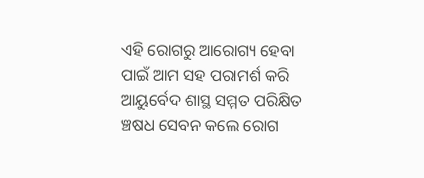ଏହି ରୋଗରୁ ଆରୋଗ୍ୟ ହେବା ପାଇଁ ଆମ ସହ ପରାମର୍ଶ କରି ଆୟୁର୍ବେଦ ଶାସ୍ଥ ସମ୍ମତ ପରିକ୍ଷିତ ଞ୍ଚଷଧ ସେବନ କଲେ ରୋଗ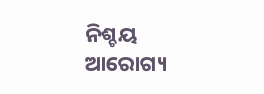ନିଶ୍ଚୟ ଆରୋଗ୍ୟ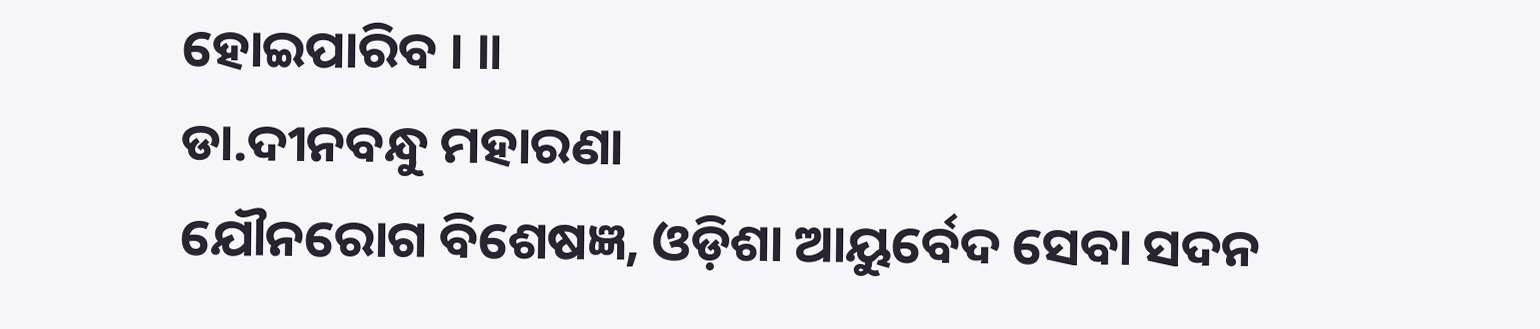ହୋଇପାରିବ । ॥
ଡା.ଦୀନବନ୍ଧୁ ମହାରଣା
ଯୌନରୋଗ ବିଶେଷଜ୍ଞ, ଓଡ଼ିଶା ଆୟୁର୍ବେଦ ସେବା ସଦନ